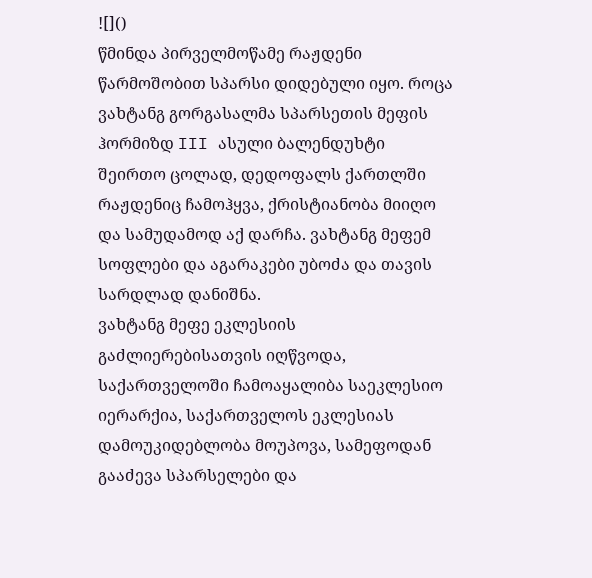![]()
წმინდა პირველმოწამე რაჟდენი წარმოშობით სპარსი დიდებული იყო. როცა ვახტანგ გორგასალმა სპარსეთის მეფის ჰორმიზდ III ასული ბალენდუხტი შეირთო ცოლად, დედოფალს ქართლში რაჟდენიც ჩამოჰყვა, ქრისტიანობა მიიღო და სამუდამოდ აქ დარჩა. ვახტანგ მეფემ სოფლები და აგარაკები უბოძა და თავის სარდლად დანიშნა.
ვახტანგ მეფე ეკლესიის გაძლიერებისათვის იღწვოდა, საქართველოში ჩამოაყალიბა საეკლესიო იერარქია, საქართველოს ეკლესიას დამოუკიდებლობა მოუპოვა, სამეფოდან გააძევა სპარსელები და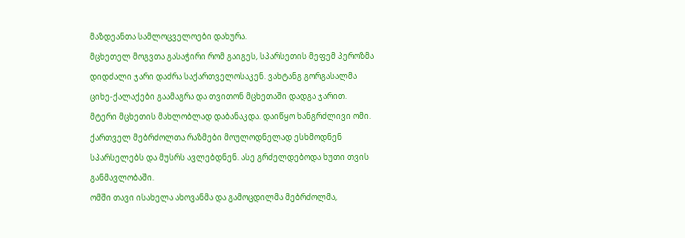მაზდეანთა სამლოცველოები დახურა.
მცხეთელ მოგვთა გასაჭირი რომ გაიგეს, სპარსეთის მეფემ პეროზმა დიდძალი ჯარი დაძრა საქართველოსაკენ. ვახტანგ გორგასალმა ციხე-ქალაქები გაამაგრა და თვითონ მცხეთაში დადგა ჯარით.
მტერი მცხეთის მახლობლად დაბანაკდა. დაიწყო ხანგრძლივი ომი. ქართველ მებრძოლთა რაზმები მოულოდნელად ესხმოდნენ სპარსელებს და მუსრს ავლებდნენ. ასე გრძელდებოდა ხუთი თვის განმავლობაში.
ომში თავი ისახელა ახოვანმა და გამოცდილმა მებრძოლმა,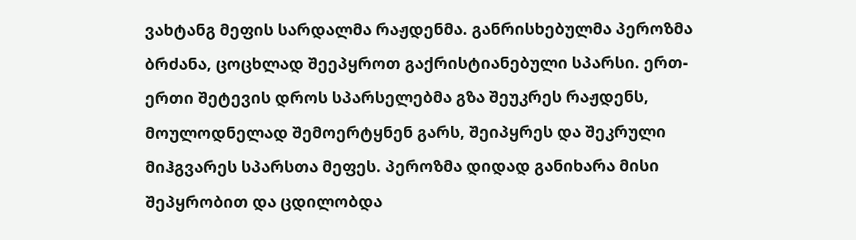ვახტანგ მეფის სარდალმა რაჟდენმა. განრისხებულმა პეროზმა ბრძანა, ცოცხლად შეეპყროთ გაქრისტიანებული სპარსი. ერთ-ერთი შეტევის დროს სპარსელებმა გზა შეუკრეს რაჟდენს, მოულოდნელად შემოერტყნენ გარს, შეიპყრეს და შეკრული მიჰგვარეს სპარსთა მეფეს. პეროზმა დიდად განიხარა მისი შეპყრობით და ცდილობდა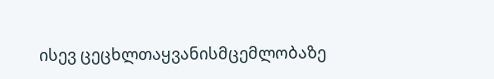ისევ ცეცხლთაყვანისმცემლობაზე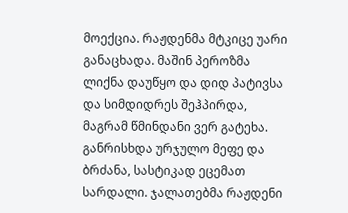მოექცია. რაჟდენმა მტკიცე უარი განაცხადა. მაშინ პეროზმა ლიქნა დაუწყო და დიდ პატივსა და სიმდიდრეს შეჰპირდა, მაგრამ წმინდანი ვერ გატეხა.
განრისხდა ურჯულო მეფე და ბრძანა, სასტიკად ეცემათ სარდალი. ჯალათებმა რაჟდენი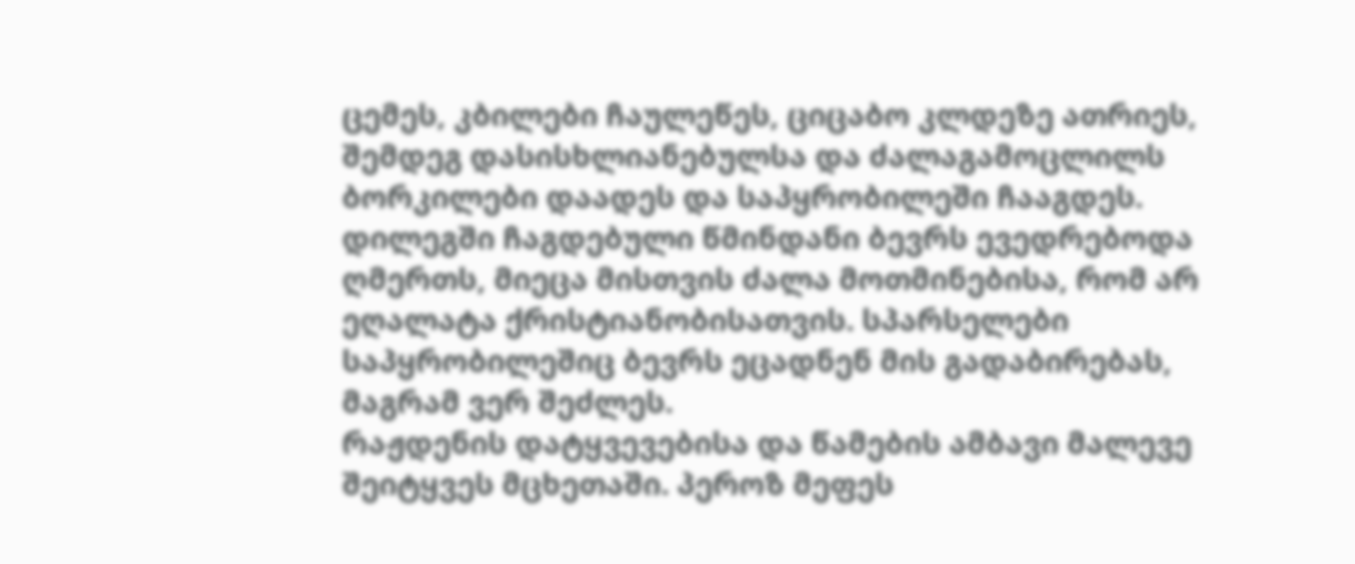ცემეს, კბილები ჩაულეწეს, ციცაბო კლდეზე ათრიეს, შემდეგ დასისხლიანებულსა და ძალაგამოცლილს ბორკილები დაადეს და საპყრობილეში ჩააგდეს.
დილეგში ჩაგდებული წმინდანი ბევრს ევედრებოდა ღმერთს, მიეცა მისთვის ძალა მოთმინებისა, რომ არ ეღალატა ქრისტიანობისათვის. სპარსელები საპყრობილეშიც ბევრს ეცადნენ მის გადაბირებას, მაგრამ ვერ შეძლეს.
რაჟდენის დატყვევებისა და წამების ამბავი მალევე შეიტყვეს მცხეთაში. პეროზ მეფეს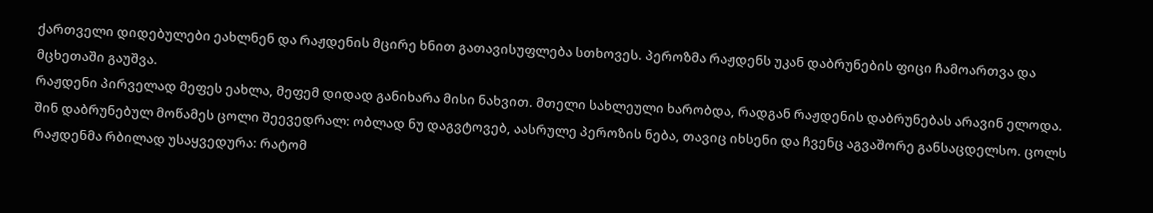ქართველი დიდებულები ეახლნენ და რაჟდენის მცირე ხნით გათავისუფლება სთხოვეს. პეროზმა რაჟდენს უკან დაბრუნების ფიცი ჩამოართვა და მცხეთაში გაუშვა.
რაჟდენი პირველად მეფეს ეახლა, მეფემ დიდად განიხარა მისი ნახვით. მთელი სახლეული ხარობდა, რადგან რაჟდენის დაბრუნებას არავინ ელოდა. შინ დაბრუნებულ მოწამეს ცოლი შეევედრალ: ობლად ნუ დაგვტოვებ, აასრულე პეროზის ნება, თავიც იხსენი და ჩვენც აგვაშორე განსაცდელსო. ცოლს რაჟდენმა რბილად უსაყვედურა: რატომ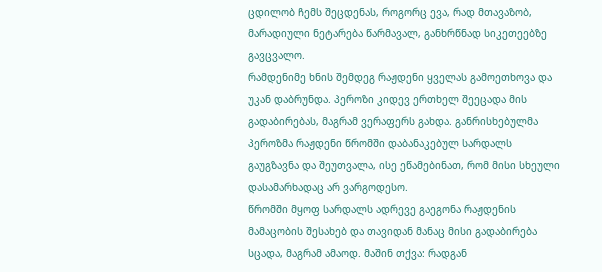ცდილობ ჩემს შეცდენას, როგორც ევა, რად მთავაზობ, მარადიული ნეტარება წარმავალ, განხრწნად სიკეთეებზე გავცვალო.
რამდენიმე ხნის შემდეგ რაჟდენი ყველას გამოეთხოვა და უკან დაბრუნდა. პეროზი კიდევ ერთხელ შეეცადა მის გადაბირებას, მაგრამ ვერაფერს გახდა. განრისხებულმა პეროზმა რაჟდენი წრომში დაბანაკებულ სარდალს გაუგზავნა და შეუთვალა, ისე ეწამებინათ, რომ მისი სხეული დასამარხადაც არ ვარგოდესო.
წრომში მყოფ სარდალს ადრევე გაეგონა რაჟდენის მამაცობის შესახებ და თავიდან მანაც მისი გადაბირება სცადა, მაგრამ ამაოდ. მაშინ თქვა: რადგან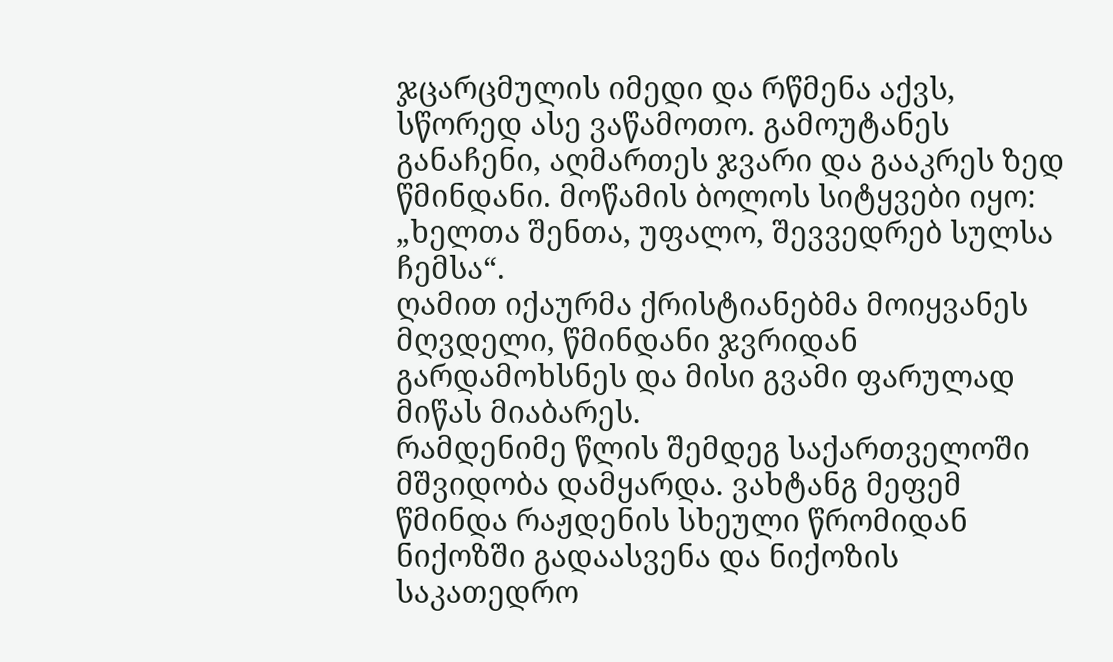ჯცარცმულის იმედი და რწმენა აქვს, სწორედ ასე ვაწამოთო. გამოუტანეს განაჩენი, აღმართეს ჯვარი და გააკრეს ზედ წმინდანი. მოწამის ბოლოს სიტყვები იყო: „ხელთა შენთა, უფალო, შევვედრებ სულსა ჩემსა“.
ღამით იქაურმა ქრისტიანებმა მოიყვანეს მღვდელი, წმინდანი ჯვრიდან გარდამოხსნეს და მისი გვამი ფარულად მიწას მიაბარეს.
რამდენიმე წლის შემდეგ საქართველოში მშვიდობა დამყარდა. ვახტანგ მეფემ წმინდა რაჟდენის სხეული წრომიდან ნიქოზში გადაასვენა და ნიქოზის საკათედრო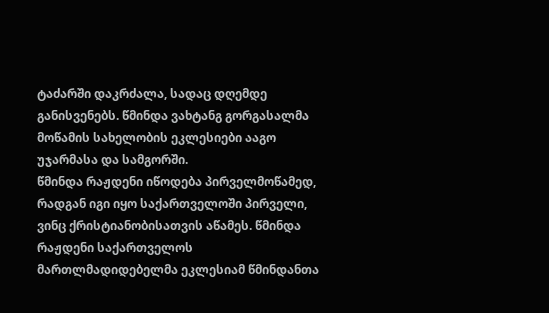ტაძარში დაკრძალა, სადაც დღემდე განისვენებს. წმინდა ვახტანგ გორგასალმა მოწამის სახელობის ეკლესიები ააგო უჯარმასა და სამგორში.
წმინდა რაჟდენი იწოდება პირველმოწამედ, რადგან იგი იყო საქართველოში პირველი, ვინც ქრისტიანობისათვის აწამეს. წმინდა რაჟდენი საქართველოს მართლმადიდებელმა ეკლესიამ წმინდანთა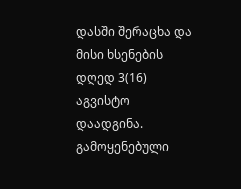დასში შერაცხა და მისი ხსენების დღედ 3(16) აგვისტო დაადგინა.
გამოყენებული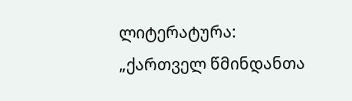ლიტერატურა:
„ქართველ წმინდანთა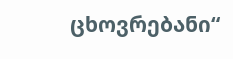ცხოვრებანი“